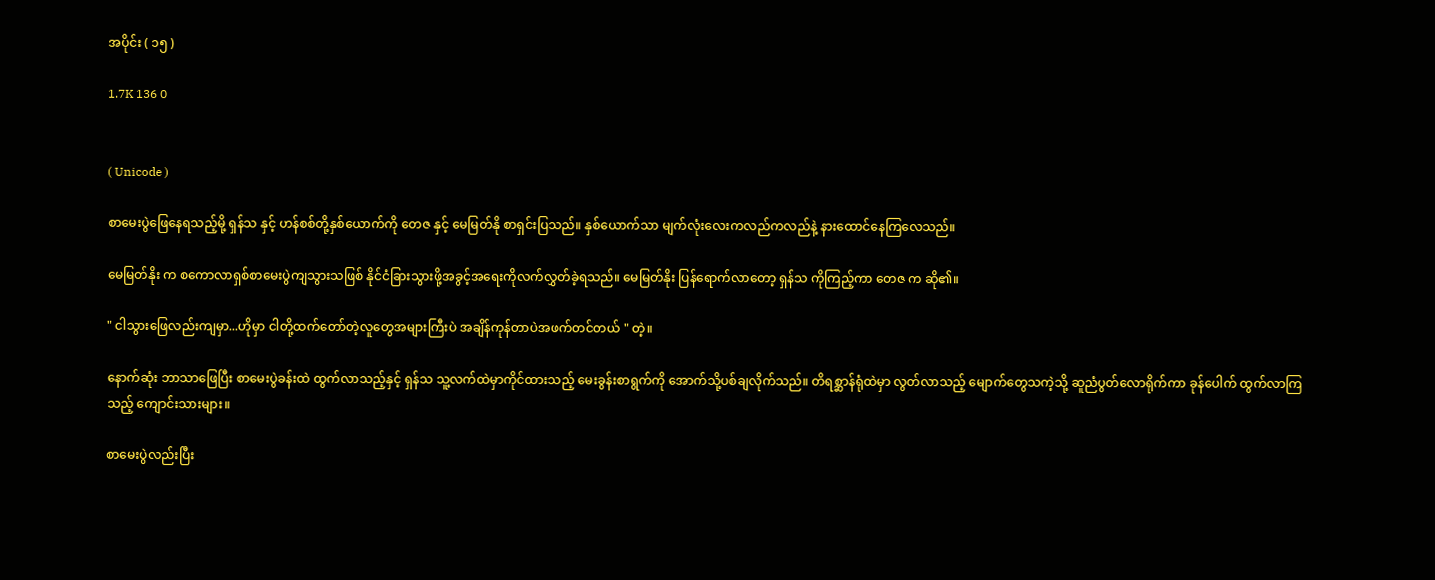အပိုင်း ( ၁၅ )

1.7K 136 0


( Unicode )

စာမေးပွဲဖြေနေရသည့်မို့ ရှန်သ နှင့် ဟန်စစ်တို့နှစ်ယောက်ကို တေဇ နှင့် မေမြတ်နို စာရှင်းပြသည်။ နှစ်ယောက်သာ မျက်လုံးလေးကလည်ကလည်နဲ့ နားထောင်နေကြလေသည်။

မေမြတ်နိုး က စကောလာရှစ်စာမေးပွဲကျသွားသဖြစ် နိုင်ငံခြားသွားဖို့အခွင့်အရေးကိုလက်လွှတ်ခဲ့ရသည်။ မေမြတ်နိုး ပြန်ရောက်လာတော့ ရှန်သ ကိုကြည့်ကာ တေဇ က ဆို၏။

" ငါသွားဖြေလည်းကျမှာ...ဟိုမှာ ငါတို့ထက်တော်တဲ့လူတွေအများကြီးပဲ အချိန်ကုန်တာပဲအဖက်တင်တယ် " တဲ့။

နောက်ဆုံး ဘာသာဖြေပြီး စာမေးပွဲခန်းထဲ ထွက်လာသည့်နှင့် ရှန်သ သူ့လက်ထဲမှာကိုင်ထားသည့် မေးခွန်းစာရွက်ကို အောက်သို့ပစ်ချလိုက်သည်။ တိရစ္ဆာန်ရုံထဲမှာ လွတ်လာသည့် မျောက်တွေသကဲ့သို့ ဆူညံပွတ်လောရိုက်ကာ ခုန်ပေါက် ထွက်လာကြသည့် ကျောင်းသားများ။

စာမေးပွဲလည်းပြီး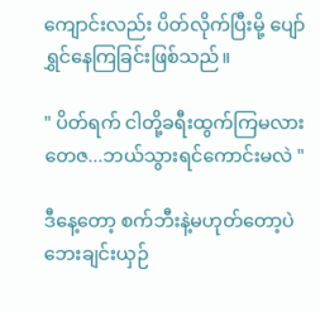ကျောင်းလည်း ပိတ်လိုက်ပြီးမို့ ပျော်ရွှင်နေကြခြင်းဖြစ်သည်။

" ပိတ်ရက် ငါတို့ခရီးထွက်ကြမလား တေဇ...ဘယ်သွားရင်ကောင်းမလဲ "

ဒီနေ့တော့ စက်ဘီးနဲ့မဟုတ်တော့ပဲ ဘေးချင်းယှဉ်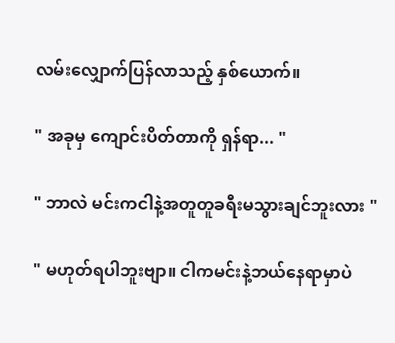လမ်းလျှောက်ပြန်လာသည့် နှစ်ယောက်။

" အခုမှ ကျောင်းပိတ်တာကို ရှန်ရာ... "

" ဘာလဲ မင်းကငါနဲ့အတူတူခရီးမသွားချင်ဘူးလား "

" မဟုတ်ရပါဘူးဗျာ။ ငါကမင်းနဲ့ဘယ်နေရာမှာပဲ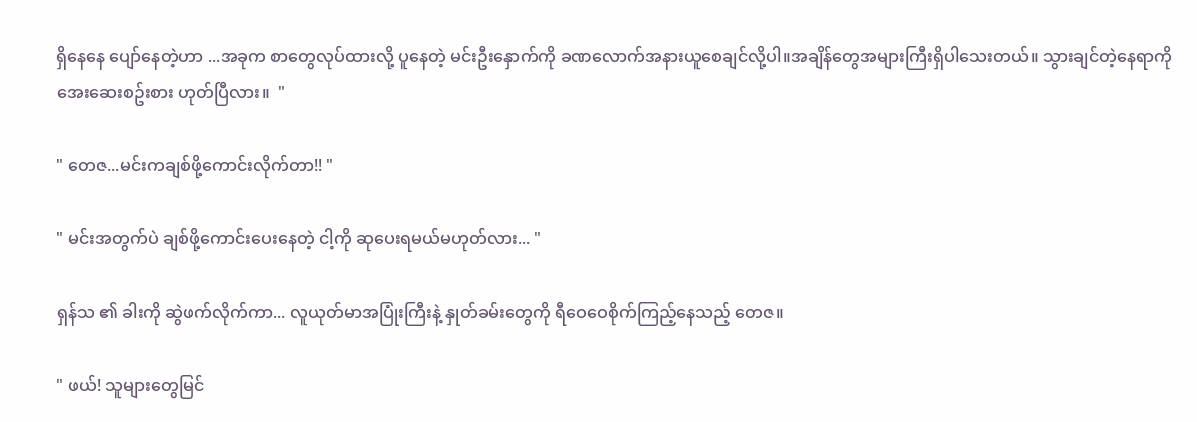ရှိနေနေ ပျော်နေတဲ့ဟာ ...အခုက စာတွေလုပ်ထားလို့ ပူနေတဲ့ မင်းဦးနှောက်ကို ခဏလောက်အနားယူစေချင်လို့ပါ။အချိန်တွေအများကြီးရှိပါသေးတယ်။ သွားချင်တဲ့နေရာကို အေးဆေးစဥ်းစား ဟုတ်ပြီလား။  "

" တေဇ...မင်းကချစ်ဖို့ကောင်းလိုက်တာ!! "

" မင်းအတွက်ပဲ ချစ်ဖို့ကောင်းပေးနေတဲ့ ငါ့ကို ဆုပေးရမယ်မဟုတ်လား... "

ရှန်သ ၏ ခါးကို ဆွဲဖက်လိုက်ကာ... လူယုတ်မာအပြုံးကြီးနဲ့ နှုတ်ခမ်းတွေကို ရီဝေဝေစိုက်ကြည့်နေသည့် တေဇ။

" ဖယ်! သူများတွေမြင်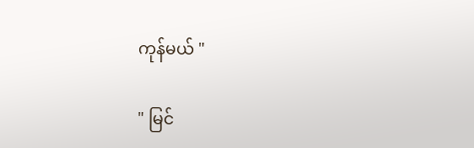ကုန်မယ် "

" မြင်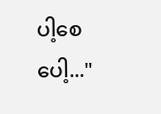ပါ့စေပေါ့..."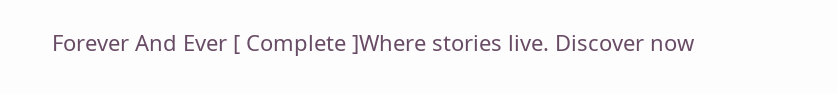Forever And Ever [ Complete ]Where stories live. Discover now